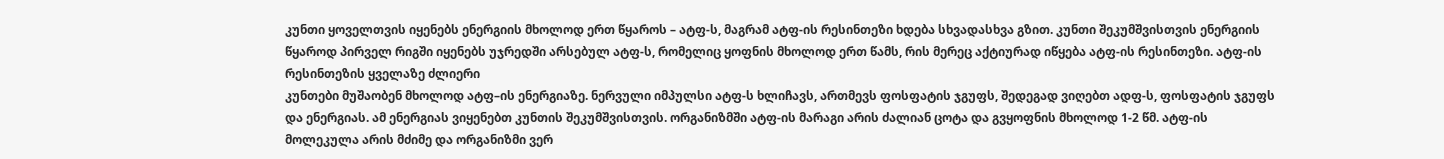კუნთი ყოველთვის იყენებს ენერგიის მხოლოდ ერთ წყაროს – ატფ-ს, მაგრამ ატფ-ის რესინთეზი ხდება სხვადასხვა გზით. კუნთი შეკუმშვისთვის ენერგიის წყაროდ პირველ რიგში იყენებს უჯრედში არსებულ ატფ-ს, რომელიც ყოფნის მხოლოდ ერთ წამს, რის მერეც აქტიურად იწყება ატფ-ის რესინთეზი. ატფ-ის რესინთეზის ყველაზე ძლიერი
კუნთები მუშაობენ მხოლოდ ატფ–ის ენერგიაზე. ნერვული იმპულსი ატფ-ს ხლიჩავს, ართმევს ფოსფატის ჯგუფს, შედეგად ვიღებთ ადფ-ს, ფოსფატის ჯგუფს და ენერგიას. ამ ენერგიას ვიყენებთ კუნთის შეკუმშვისთვის. ორგანიზმში ატფ-ის მარაგი არის ძალიან ცოტა და გვყოფნის მხოლოდ 1-2 წმ. ატფ-ის მოლეკულა არის მძიმე და ორგანიზმი ვერ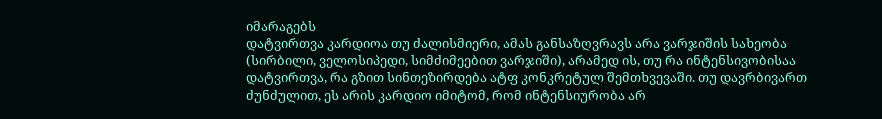იმარაგებს
დატვირთვა კარდიოა თუ ძალისმიერი, ამას განსაზღვრავს არა ვარჯიშის სახეობა (სირბილი, ველოსიპედი, სიმძიმეებით ვარჯიში), არამედ ის, თუ რა ინტენსივობისაა დატვირთვა, რა გზით სინთეზირდება ატფ კონკრეტულ შემთხვევაში. თუ დავრბივართ ძუნძულით, ეს არის კარდიო იმიტომ, რომ ინტენსიურობა არ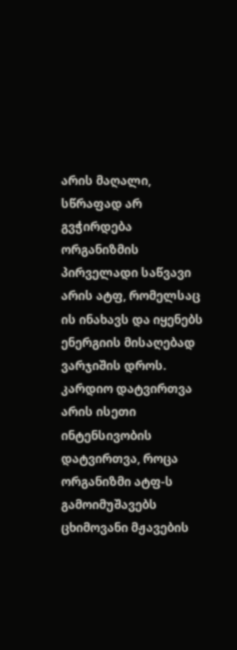არის მაღალი, სწრაფად არ გვჭირდება
ორგანიზმის პირველადი საწვავი არის ატფ, რომელსაც ის ინახავს და იყენებს ენერგიის მისაღებად ვარჯიშის დროს. კარდიო დატვირთვა არის ისეთი ინტენსივობის დატვირთვა, როცა ორგანიზმი ატფ-ს გამოიმუშავებს ცხიმოვანი მჟავების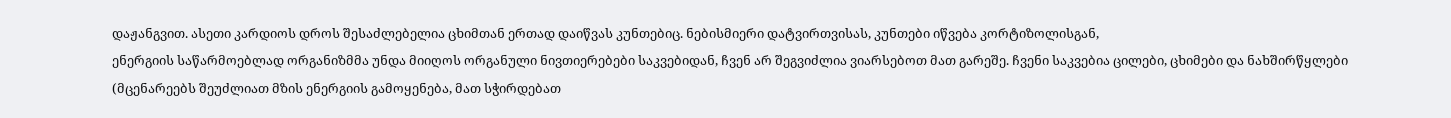დაჟანგვით. ასეთი კარდიოს დროს შესაძლებელია ცხიმთან ერთად დაიწვას კუნთებიც. ნებისმიერი დატვირთვისას, კუნთები იწვება კორტიზოლისგან,
ენერგიის საწარმოებლად ორგანიზმმა უნდა მიიღოს ორგანული ნივთიერებები საკვებიდან, ჩვენ არ შეგვიძლია ვიარსებოთ მათ გარეშე. ჩვენი საკვებია ცილები, ცხიმები და ნახშირწყლები (მცენარეებს შეუძლიათ მზის ენერგიის გამოყენება, მათ სჭირდებათ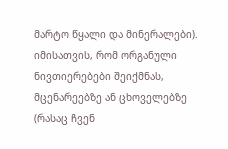მარტო წყალი და მინერალები). იმისათვის, რომ ორგანული ნივთიერებები შეიქმნას, მცენარეებზე ან ცხოველებზე (რასაც ჩვენ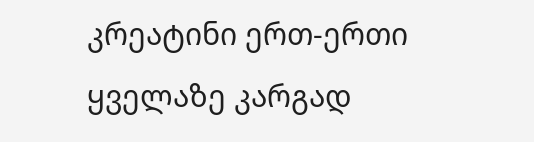კრეატინი ერთ-ერთი ყველაზე კარგად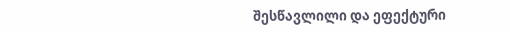შესწავლილი და ეფექტური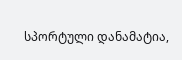სპორტული დანამატია,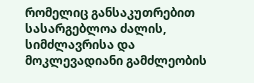რომელიც განსაკუთრებით სასარგებლოა ძალის, სიმძლავრისა და მოკლევადიანი გამძლეობის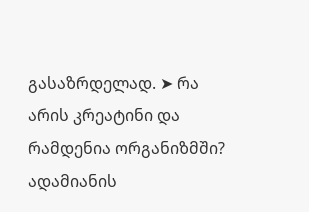გასაზრდელად. ➤ რა არის კრეატინი და რამდენია ორგანიზმში? ადამიანის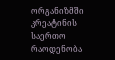ორგანიზმში კრეატინის საერთო რაოდენობა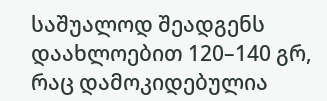საშუალოდ შეადგენს დაახლოებით 120–140 გრ, რაც დამოკიდებულია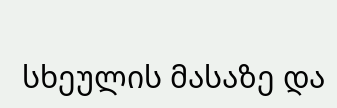სხეულის მასაზე და